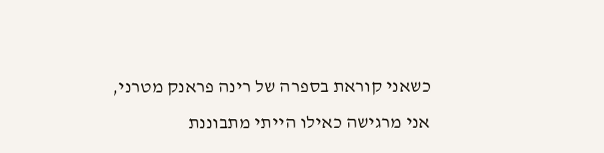כשאני קוראת בספרה של רינה פראנק מטרני, אני מרגישה כאילו הייתי מתבוננת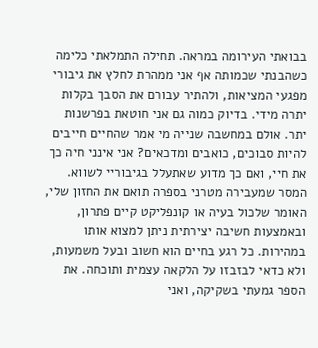בבואתי העירומה במראה. תחילה התמלאתי כלימה כשהבנתי שכמותה אף אני ממהרת לחלץ את גיבורי מפגעי המציאות, ולהתיר עבורם את הסבך בקלות יתרה מידי. בדיוק כמוה גם אני חוטאת בפרשנות יתר. אולם במחשבה שנייה מי אמר שהחיים חייבים להיות סבוכים, כואבים ומדכאים? אני אינני חיה כך את חיי, ואם כך מדוע שאתעלל בגיבוריי לשווא. המסר שמעבירה מטרני בספרה תואם את החזון שלי, האומר שלכול בעיה או קונפליקט קיים פתרון, ובאמצעות חשיבה יצירתית ניתן למצוא אותו במהירות. כל רגע בחיים הוא חשוב ובעל משמעות, ולא כדאי לבזבזו על הלקאה עצמית ותוכחה. את הספר גמעתי בשקיקה, ואני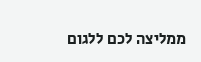ממליצה לכם ללגום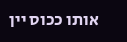אותו ככוס יין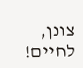צונן, לחיים!